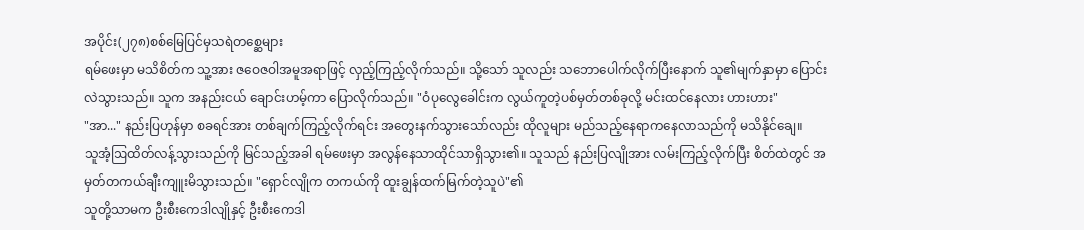အပိုင်း(၂၇၈)စစ်မြေပြင်မှသရဲတစ္ဆေများ
ရမ်ဖေးမှာ မသိစိတ်က သူ့အား ဇဝေဇဝါအမူအရာဖြင့် လှည့်ကြည့်လိုက်သည်။ သို့သော် သူလည်း သဘောပေါက်လိုက်ပြီးနောက် သူ၏မျက်နှာမှာ ပြောင်းလဲသွားသည်။ သူက အနည်းငယ် ချောင်းဟမ့်ကာ ပြောလိုက်သည်။ "ဝံပုလွေခေါင်းက လွယ်ကူတဲ့ပစ်မှတ်တစ်ခုလို့ မင်းထင်နေလား ဟားဟား"
"အာ..." နည်းပြဟုန်မှာ စခရင်အား တစ်ချက်ကြည့်လိုက်ရင်း အတွေးနက်သွားသော်လည်း ထိုလူများ မည်သည့်နေရာကနေလာသည်ကို မသိနိုင်ချေ။
သူအံ့ဩထိတ်လန့်သွားသည်ကို မြင်သည့်အခါ ရမ်ဖေးမှာ အလွန်နေသာထိုင်သာရှိသွား၏။ သူသည် နည်းပြလျိုအား လမ်းကြည့်လိုက်ပြီး စိတ်ထဲတွင် အမှတ်တကယ်ချီးကျူးမိသွားသည်။ "ရှောင်လျိုက တကယ်ကို ထူးချွန်ထက်မြက်တဲ့သူပဲ"၏
သူတို့သာမက ဦးစီးကေဒါလျိုနှင့် ဦးစီးကေဒါ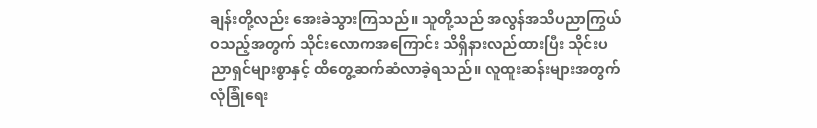ချန်းတို့လည်း အေးခဲသွားကြသည်။ သူတို့သည် အလွန်အသိပညာကြွယ်ဝသည့်အတွက် သိုင်းလောကအကြောင်း သိရှိနားလည်ထားပြီး သိုင်းပညာရှင်များစွာနှင့် ထိတွေ့ဆက်ဆံလာခဲ့ရသည်။ လူထူးဆန်းများအတွက် လုံခြုံရေး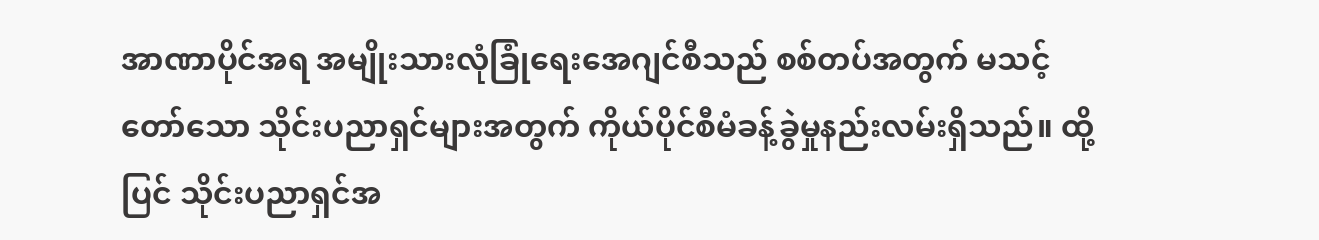အာဏာပိုင်အရ အမျိုးသားလုံခြုံရေးအေဂျင်စီသည် စစ်တပ်အတွက် မသင့်တော်သော သိုင်းပညာရှင်များအတွက် ကိုယ်ပိုင်စီမံခန့်ခွဲမှုနည်းလမ်းရှိသည်။ ထို့ပြင် သိုင်းပညာရှင်အ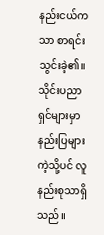နည်းငယ်ကသာ စာရင်းသွင်းခဲ့၏။ သိုင်းပညာရှင်များမှာ နည်းပြများကဲ့သို့ပင် လူနည်းစုသာရှိသည်။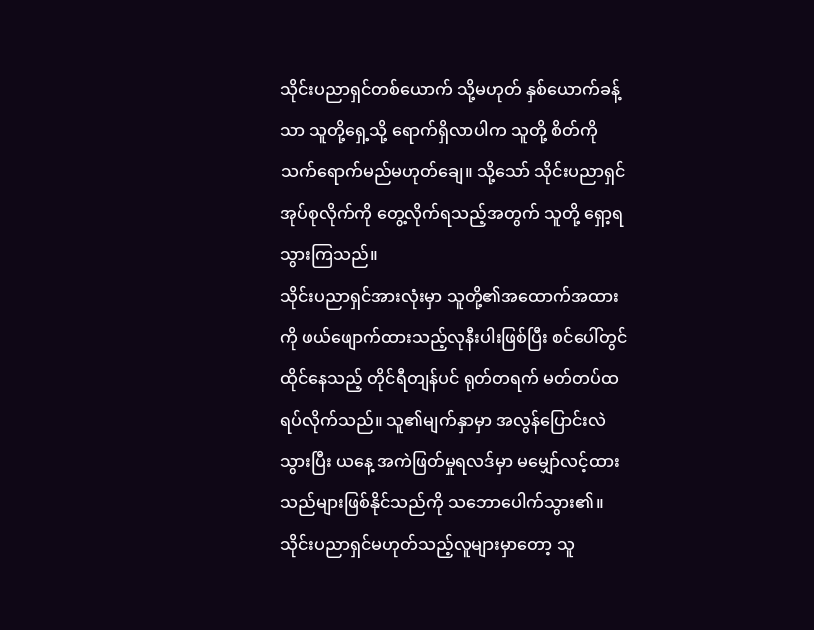သိုင်းပညာရှင်တစ်ယောက် သို့မဟုတ် နှစ်ယောက်ခန့်သာ သူတို့ရှေ့သို့ ရောက်ရှိလာပါက သူတို့ စိတ်ကို သက်ရောက်မည်မဟုတ်ချေ။ သို့သော် သိုင်းပညာရှင်အုပ်စုလိုက်ကို တွေ့လိုက်ရသည့်အတွက် သူတို့ ရှော့ရသွားကြသည်။
သိုင်းပညာရှင်အားလုံးမှာ သူတို့၏အထောက်အထားကို ဖယ်ဖျောက်ထားသည့်လုနီးပါးဖြစ်ပြီး စင်ပေါ်တွင် ထိုင်နေသည့် တိုင်ရီတျန်ပင် ရုတ်တရက် မတ်တပ်ထရပ်လိုက်သည်။ သူ၏မျက်နှာမှာ အလွန်ပြောင်းလဲသွားပြီး ယနေ့ အကဲဖြတ်မှုရလဒ်မှာ မမျှော်လင့်ထားသည်များဖြစ်နိုင်သည်ကို သဘောပေါက်သွား၏။
သိုင်းပညာရှင်မဟုတ်သည့်လူများမှာတော့ သူ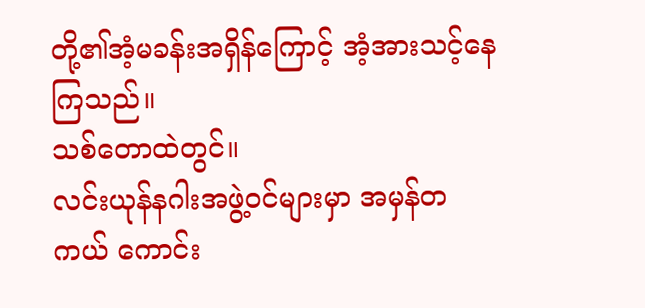တို့၏အံ့မခန်းအရှိန်ကြောင့် အံ့အားသင့်နေကြသည်။
သစ်တောထဲတွင်။
လင်းယုန်နဂါးအဖွဲ့ဝင်များမှာ အမှန်တကယ် ကောင်း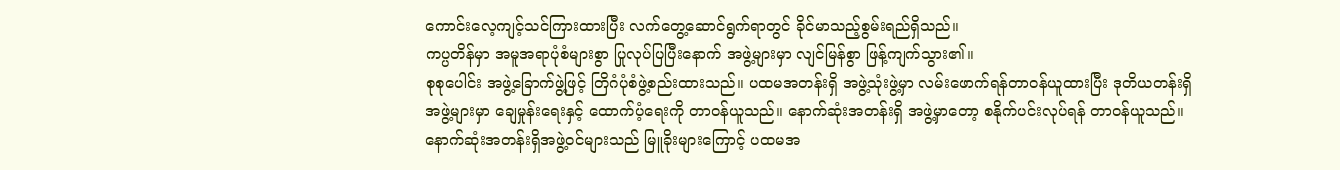ကောင်းလေ့ကျင့်သင်ကြားထားပြီး လက်တွေ့ဆောင်ရွက်ရာတွင် ခိုင်မာသည့်စွမ်းရည်ရှိသည်။
ကပ္ပတိန်မှာ အမူအရာပုံစံများစွာ ပြုလုပ်ပြပြီးနောက် အဖွဲ့များမှာ လျင်မြန်စွာ ဖြန့်ကျက်သွား၏။
စုစုပေါင်း အဖွဲ့ခြောက်ဖွဲ့ဖြင့် တြိဂံပုံစံဖွဲ့စည်းထားသည်။ ပထမအတန်းရှိ အဖွဲ့သုံးဖွဲ့မှာ လမ်းဖောက်ရန်တာဝန်ယူထားပြီး ဒုတိယတန်းရှိ အဖွဲ့များမှာ ချေမှုန်းရေးနှင့် ထောက်ပံ့ရေးကို တာဝန်ယူသည်။ နောက်ဆုံးအတန်းရှိ အဖွဲ့မှာတော့ စနိုက်ပင်းလုပ်ရန် တာဝန်ယူသည်။ နောက်ဆုံးအတန်းရှိအဖွဲ့ဝင်များသည် မြူခိုးများကြောင့် ပထမအ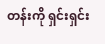တန်းကို ရှင်းရှင်း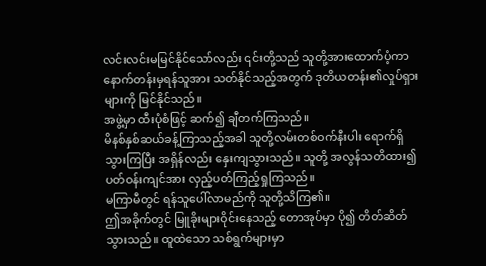လင်းလင်းမမြင်နိုင်သော်လည်း ၎င်းတို့သည် သူတို့အားထောက်ပံ့ကာ နောက်တန်းမှရန်သူအား သတ်နိုင်သည့်အတွက် ဒုတိယတန်း၏လှုပ်ရှားများကို မြင်နိုင်သည်။
အဖွဲ့မှာ ထီးပုံစံဖြင့် ဆက်၍ ချီတက်ကြသည်။
မိနစ်နှစ်ဆယ်ခန့်ကြာသည့်အခါ သူတို့လမ်းတစ်ဝက်နီးပါး ရောက်ရှိသွားကြပြီး အရှိန်လည်း နှေးကျသွားသည်။ သူတို့ အလွန်သတိထား၍ ပတ်ဝန်းကျင်အား လှည့်ပတ်ကြည့်ရှုကြသည်။
မကြာမီတွင် ရန်သူပေါ်လာမည်ကို သူတို့သိကြ၏။
ဤအခိုက်တွင် မြူခိုးများဝိုင်းနေသည့် တောအုပ်မှာ ပို၍ တိတ်ဆိတ်သွားသည်။ ထူထဲသော သစ်ရွက်များမှာ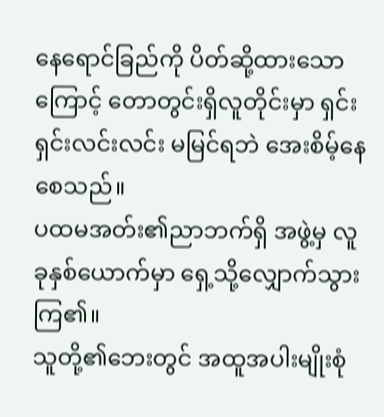နေရောင်ခြည်ကို ပိတ်ဆို့ထားသောကြောင့် တောတွင်းရှိလူတိုင်းမှာ ရှင်းရှင်းလင်းလင်း မမြင်ရဘဲ အေးစိမ့်နေစေသည်။
ပထမအတ်း၏ညာဘက်ရှိ အဖွဲ့မှ လူခုနှစ်ယောက်မှာ ရှေ့သို့လျှောက်သွားကြ၏။
သူတို့၏ဘေးတွင် အထူအပါးမျိုးစုံ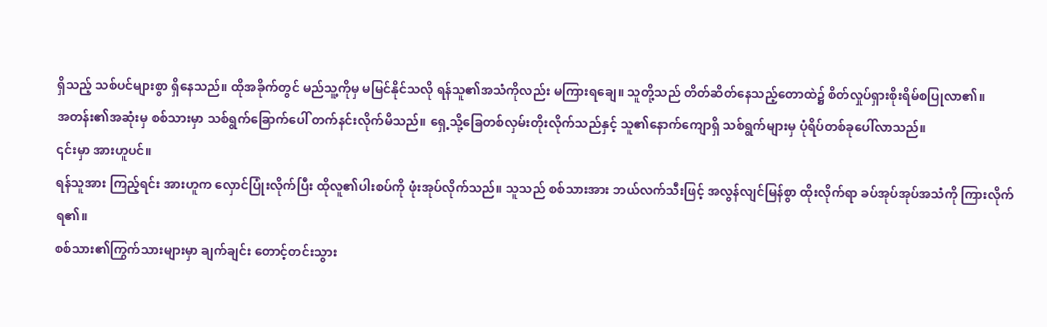ရှိသည့် သစ်ပင်များစွာ ရှိနေသည်။ ထိုအခိုက်တွင် မည်သူ့ကိုမှ မမြင်နိုင်သလို ရန်သူ၏အသံကိုလည်း မကြားရချေ။ သူတို့သည် တိတ်ဆိတ်နေသည့်တောထဲ၌ စိတ်လှုပ်ရှားစိုးရိမ်စပြုလာ၏။
အတန်း၏အဆုံးမှ စစ်သားမှာ သစ်ရွက်ခြောက်ပေါ် တက်နင်းလိုက်မိသည်။ ရှေ့သို့ခြေတစ်လှမ်းတိုးလိုက်သည်နှင့် သူ၏နောက်ကျောရှိ သစ်ရွက်များမှ ပုံရိပ်တစ်ခုပေါ်လာသည်။
၎င်းမှာ အားဟူပင်။
ရန်သူအား ကြည့်ရင်း အားဟူက လှောင်ပြုံးလိုက်ပြီး ထိုလူ၏ပါးစပ်ကို ဖုံးအုပ်လိုက်သည်။ သူသည် စစ်သားအား ဘယ်လက်သီးဖြင့် အလွန်လျင်မြန်စွာ ထိုးလိုက်ရာ ခပ်အုပ်အုပ်အသံကို ကြားလိုက်ရ၏။
စစ်သား၏ကြွက်သားများမှာ ချက်ချင်း တောင့်တင်းသွား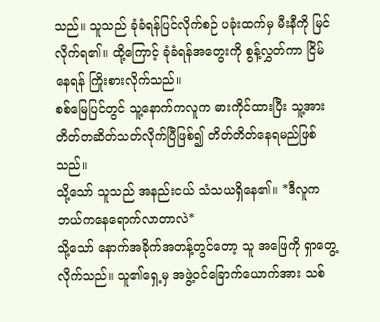သည်။ သူသည် ခုံခံရန်ပြင်လိုက်စဉ် ပခုံးထက်မှ မီးနီကို မြင်လိုက်ရ၏။ ထို့ကြောင့် ခုံခံရန်အတွေးကို စွန့်လွှတ်ကာ ငြိမ်နေရန် ကြိုးစားလိုက်သည်။
စစ်မြေပြင်တွင် သူ့နောက်ကလူက ဓားကိုင်ထားပြီး သူ့အား တိတ်တဆိတ်သတ်လိုက်ပြီဖြစ်၍ တိတ်တိတ်နေရမည်ဖြစ်သည်။
သို့သော် သူသည် အနည်းငယ် သံသယရှိနေ၏။ *ဒီလူက ဘယ်ကနေရောက်လာတာလဲ*
သို့သော် နောက်အခိုက်အတန့်တွင်တော့ သူ အဖြေကို ရှာတွေ့လိုက်သည်။ သူ၏ရှေ့မှ အဖွဲ့ဝင်ခြောက်ယောက်အား သစ်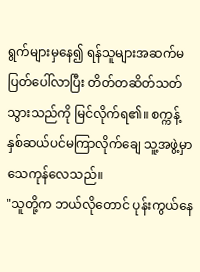ရွက်များမှနေ၍ ရန်သူများအဆက်မပြတ်ပေါ်လာပြီး တိတ်တဆိတ်သတ်သွားသည်ကို မြင်လိုက်ရ၏။ စက္ကန့်နှစ်ဆယ်ပင်မကြာလိုက်ချေ သူ့အဖွဲ့မှာ သေကုန်လေသည်။
"သူတို့က ဘယ်လိုတောင် ပုန်းကွယ်နေ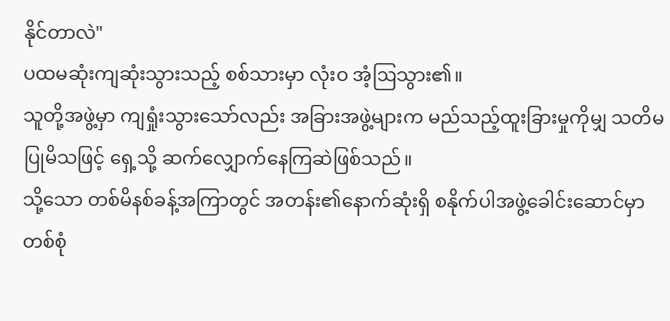နိုင်တာလဲ"
ပထမဆုံးကျဆုံးသွားသည့် စစ်သားမှာ လုံးဝ အံ့ဩသွား၏။
သူတို့အဖွဲ့မှာ ကျရှုံးသွားသော်လည်း အခြားအဖွဲ့များက မည်သည့်ထူးခြားမှုကိုမျှ သတိမပြုမိသဖြင့် ရှေ့သို့ ဆက်လျှောက်နေကြဆဲဖြစ်သည်။
သို့သော တစ်မိနစ်ခန့်အကြာတွင် အတန်း၏နောက်ဆုံးရှိ စနိုက်ပါအဖွဲ့ခေါင်းဆောင်မှာ တစ်စုံ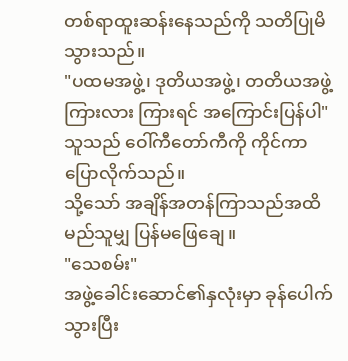တစ်ရာထူးဆန်းနေသည်ကို သတိပြုမိသွားသည်။
"ပထမအဖွဲ့၊ ဒုတိယအဖွဲ့၊ တတိယအဖွဲ့ ကြားလား ကြားရင် အကြောင်းပြန်ပါ" သူသည် ဝေါ်ကီတော်ကီကို ကိုင်ကာ ပြောလိုက်သည်။
သို့သော် အချိန်အတန်ကြာသည်အထိ မည်သူမျှ ပြန်မဖြေချေ။
"သေစမ်း"
အဖွဲ့ခေါင်းဆောင်၏နှလုံးမှာ ခုန်ပေါက်သွားပြီး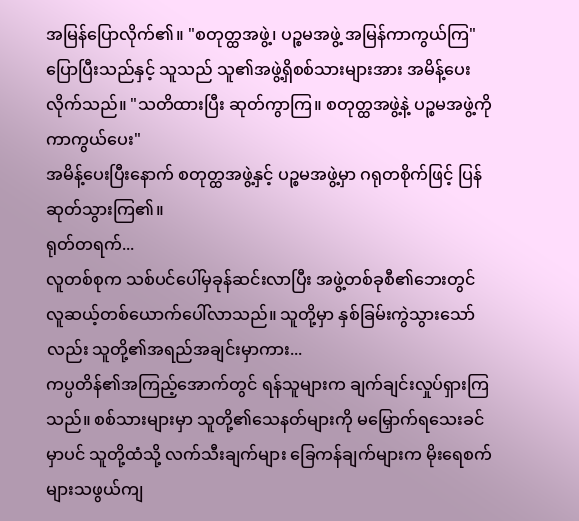အမြန်ပြောလိုက်၏။ "စတုတ္ထအဖွဲ့၊ ပဉ္စမအဖွဲ့ အမြန်ကာကွယ်ကြ"
ပြောပြီးသည်နှင့် သူသည် သူ၏အဖွဲ့ရှိစစ်သားများအား အမိန့်ပေးလိုက်သည်။ "သတိထားပြီး ဆုတ်ကွာကြ။ စတုတ္ထအဖွဲ့နဲ့ ပဉ္စမအဖွဲ့ကို ကာကွယ်ပေး"
အမိန့်ပေးပြီးနောက် စတုတ္ထအဖွဲ့နှင့် ပဉ္စမအဖွဲ့မှာ ဂရုတစိုက်ဖြင့် ပြန်ဆုတ်သွားကြ၏။
ရုတ်တရက်...
လူတစ်စုက သစ်ပင်ပေါ်မှခုန်ဆင်းလာပြီး အဖွဲ့တစ်ခုစီ၏ဘေးတွင် လူဆယ့်တစ်ယောက်ပေါ်လာသည်။ သူတို့မှာ နှစ်ခြမ်းကွဲသွားသော်လည်း သူတို့၏အရည်အချင်းမှာကား...
ကပ္ပတိန်၏အကြည့်အောက်တွင် ရန်သူများက ချက်ချင်းလှုပ်ရှားကြသည်။ စစ်သားများမှာ သူတို့၏သေနတ်များကို မမြှောက်ရသေးခင်မှာပင် သူတို့ထံသို့ လက်သီးချက်များ ခြေကန်ချက်များက မိုးရေစက်များသဖွယ်ကျ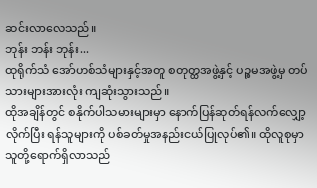ဆင်းလာလေသည်။
ဘုန်း ဘန်း ဘုန်း...
ထုရိုက်သံ အော်ဟစ်သံများနှင့်အတူ စတုတ္ထအဖွဲ့နှင့် ပဉ္စမအဖွဲ့မှ တပ်သားများအားလုံး ကျဆုံးသွားသည်။
ထိုအချိန်တွင် စနိုက်ပါသမားများမှာ နောက်ပြန်ဆုတ်ရန်လက်လျှော့လိုက်ပြီး ရန်သူများကို ပစ်ခတ်မှုအနည်းငယ်ပြုလုပ်၏။ ထိုလူစုမှာ သူတို့ရောက်ရှိလာသည်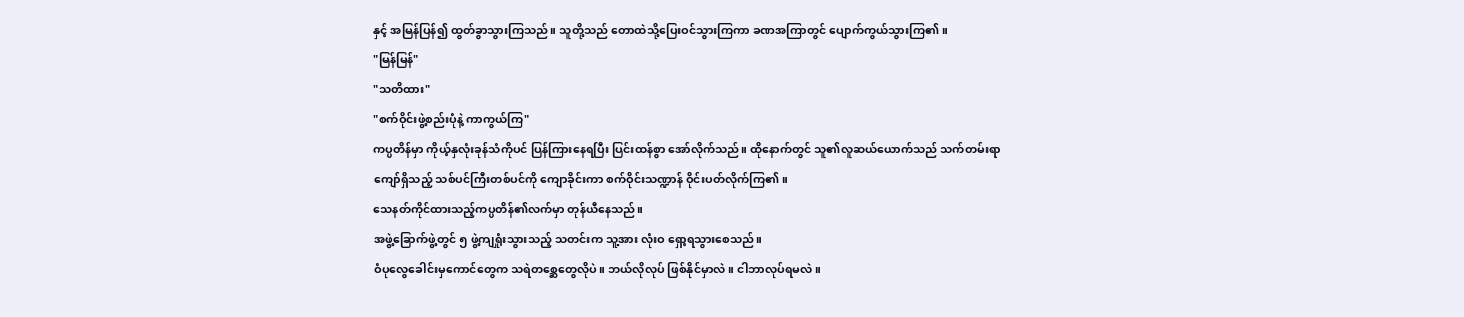နှင့် အမြန်ပြန်၍ ထွတ်ခွာသွားကြသည်။ သူတို့သည် တောထဲသို့ပြေးဝင်သွားကြကာ ခဏအကြာတွင် ပျောက်ကွယ်သွားကြ၏။
"မြန်မြန်"
"သတိထား"
"စက်ဝိုင်းဖွဲ့စည်းပုံနဲ့ ကာကွယ်ကြ"
ကပ္ပတိန်မှာ ကိုယ့်နှလုံးခုန်သံကိုပင် ပြန်ကြားနေရပြီး ပြင်းထန်စွာ အော်လိုက်သည်။ ထိုနောက်တွင် သူ၏လူဆယ်ယောက်သည် သက်တမ်းရာကျော်ရှိသည့် သစ်ပင်ကြီးတစ်ပင်ကို ကျောခိုင်းကာ စက်ဝိုင်းသဏ္ဍာန် ဝိုင်းပတ်လိုက်ကြ၏။
သေနတ်ကိုင်ထားသည့်ကပ္ပတိန်၏လက်မှာ တုန်ယီနေသည်။
အဖွဲ့ခြောက်ဖွဲ့တွင် ၅ ဖွဲ့ကျရှုံးသွားသည့် သတင်းက သူ့အား လုံးဝ ရှော့ရသွားစေသည်။
ဝံပုလွေခေါင်းမှကောင်တွေက သရဲတစ္ဆေတွေလိုပဲ။ ဘယ်လိုလုပ် ဖြစ်နိုင်မှာလဲ။ ငါဘာလုပ်ရမလဲ။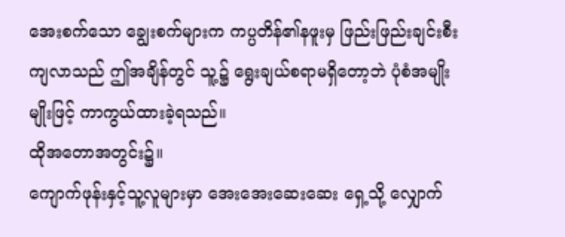အေးစက်သော ချွေးစက်များက ကပ္ပတိန်၏နဖူးမှ ဖြည်းဖြည်းချင်းစီးကျလာသည် ဤအချိန်တွင် သူ့၌ ရွေးချယ်စရာမရှိတော့ဘဲ ပုံစံအမျိုးမျိုးဖြင့် ကာကွယ်ထားခဲ့ရသည်။
ထိုအတောအတွင်း၌။
ကျောက်ဖုန်းနှင့်သူ့လူများမှာ အေးအေးဆေးဆေး ရှေ့သို့ လျှောက်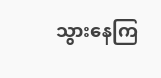သွားနေကြ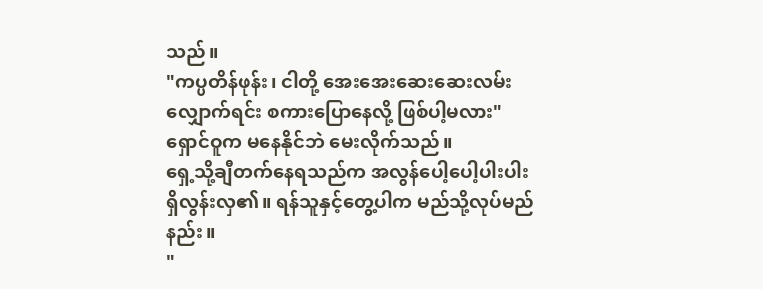သည်။
"ကပ္ပတိန်ဖုန်း၊ ငါတို့ အေးအေးဆေးဆေးလမ်းလျှောက်ရင်း စကားပြောနေလို့ ဖြစ်ပါ့မလား" ရှောင်ဝူက မနေနိုင်ဘဲ မေးလိုက်သည်။
ရှေ့သို့ချီတက်နေရသည်က အလွန်ပေါ့ပေါ့ပါးပါးရှိလွန်းလှ၏။ ရန်သူနှင့်တွေ့ပါက မည်သို့လုပ်မည်နည်း။
"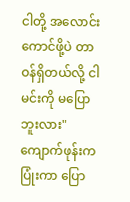ငါတို့ အလောင်းကောင်ဖို့ပဲ တာဝန်ရှိတယ်လို့ ငါမင်းကို မပြောဘူးလား" ကျောက်ဖုန်းက ပြုံးကာ ပြော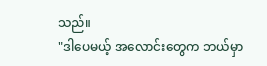သည်။
"ဒါပေမယ့် အလောင်းတွေက ဘယ်မှာ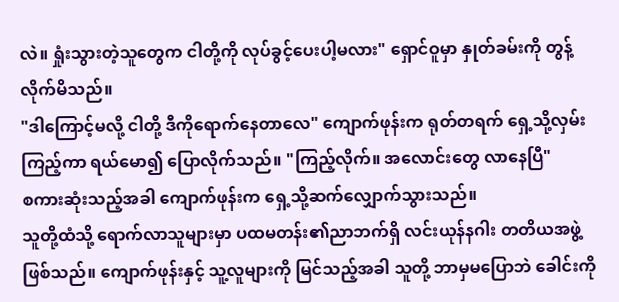လဲ။ ရှုံးသွားတဲ့သူတွေက ငါတို့ကို လုပ်ခွင့်ပေးပါ့မလား" ရှောင်ဝူမှာ နှုတ်ခမ်းကို တွန့်လိုက်မိသည်။
"ဒါကြောင့်မလို့ ငါတို့ ဒီကိုရောက်နေတာလေ" ကျောက်ဖုန်းက ရုတ်တရက် ရှေ့သို့လှမ်းကြည့်ကာ ရယ်မော၍ ပြောလိုက်သည်။ "ကြည့်လိုက်။ အလောင်းတွေ လာနေပြီ"
စကားဆုံးသည့်အခါ ကျောက်ဖုန်းက ရှေ့သို့ဆက်လျှောက်သွားသည်။
သူတို့ထံသို့ ရောက်လာသူများမှာ ပထမတန်း၏ညာဘက်ရှိ လင်းယုန်နဂါး တတိယအဖွဲ့ဖြစ်သည်။ ကျောက်ဖုန်းနှင့် သူ့လူများကို မြင်သည့်အခါ သူတို့ ဘာမှမပြောဘဲ ခေါင်းကို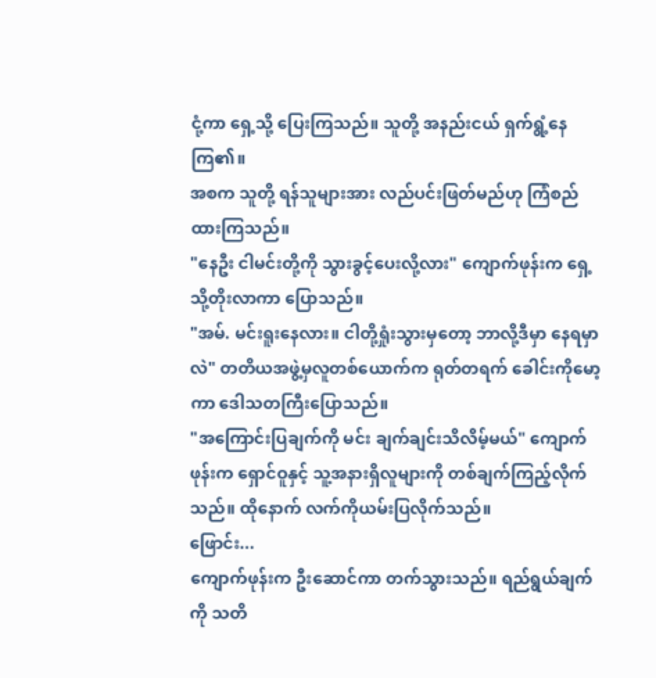ငုံ့ကာ ရှေ့သို့ ပြေးကြသည်။ သူတို့ အနည်းငယ် ရှက်ရွံ့နေကြ၏။
အစက သူတို့ ရန်သူများအား လည်ပင်းဖြတ်မည်ဟု ကြံစည်ထားကြသည်။
"နေဦး ငါမင်းတို့ကို သွားခွင့်ပေးလို့လား" ကျောက်ဖုန်းက ရှေ့သို့တိုးလာကာ ပြောသည်။
"အမ်. မင်းရူးနေလား။ ငါတို့ရှုံးသွားမှတော့ ဘာလို့ဒီမှာ နေရမှာလဲ" တတိယအဖွဲ့မှလူတစ်ယောက်က ရုတ်တရက် ခေါင်းကိုမော့ကာ ဒေါသတကြီးပြောသည်။
"အကြောင်းပြချက်ကို မင်း ချက်ချင်းသိလိမ့်မယ်" ကျောက်ဖုန်းက ရှောင်ဝူနှင့် သူ့အနားရှိလူများကို တစ်ချက်ကြည့်လိုက်သည်။ ထိုနောက် လက်ကိုယမ်းပြလိုက်သည်။
ဖြောင်း...
ကျောက်ဖုန်းက ဦးဆောင်ကာ တက်သွားသည်။ ရည်ရွယ်ချက်ကို သတိ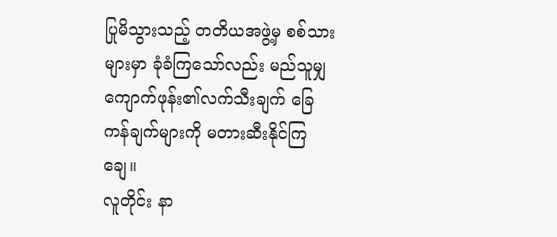ပြုမိသွားသည့် တတိယအဖွဲ့မှ စစ်သားများမှာ ခုံခံကြသော်လည်း မည်သူမျှ ကျောက်ဖုန်း၏လက်သီးချက် ခြေကန်ချက်များကို မတားဆီးနိုင်ကြချေ။
လူတိုင်း နာ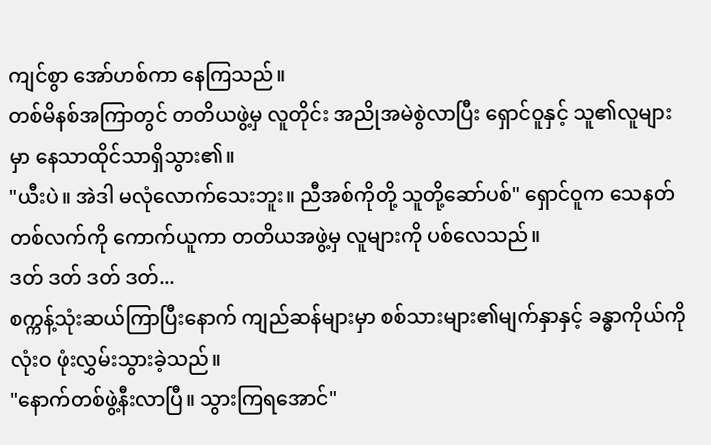ကျင်စွာ အော်ဟစ်ကာ နေကြသည်။
တစ်မိနစ်အကြာတွင် တတိယဖွဲ့မှ လူတိုင်း အညိုအမဲစွဲလာပြီး ရှောင်ဝူနှင့် သူ၏လူများမှာ နေသာထိုင်သာရှိသွား၏။
"ယီးပဲ။ အဲဒါ မလုံလောက်သေးဘူး။ ညီအစ်ကိုတို့ သူတို့ဆော်ပစ်" ရှောင်ဝူက သေနတ်တစ်လက်ကို ကောက်ယူကာ တတိယအဖွဲ့မှ လူများကို ပစ်လေသည်။
ဒတ် ဒတ် ဒတ် ဒတ်...
စက္ကန့်သုံးဆယ်ကြာပြီးနောက် ကျည်ဆန်များမှာ စစ်သားများ၏မျက်နှာနှင့် ခန္ဓာကိုယ်ကို လုံးဝ ဖုံးလွှမ်းသွားခဲ့သည်။
"နောက်တစ်ဖွဲ့နီးလာပြီ။ သွားကြရအောင်"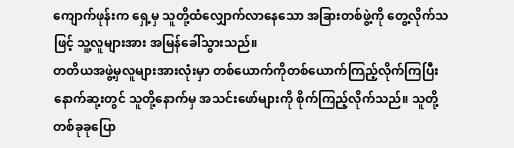ကျောက်ဖုန်းက ရှေ့မှ သူတို့ထံလျှောက်လာနေသော အခြားတစ်ဖွဲ့ကို တွေ့လိုက်သဖြင့် သူ့လူများအား အမြန်ခေါ်သွားသည်။
တတိယအဖွဲ့မှလူများအားလုံးမှာ တစ်ယောက်ကိုတစ်ယောက်ကြည့်လိုက်ကြပြီး နောက်ဆု့းတွင် သူတို့နောက်မှ အသင်းဖော်များကို စိုက်ကြည့်လိုက်သည်။ သူတို့ တစ်ခုခုပြော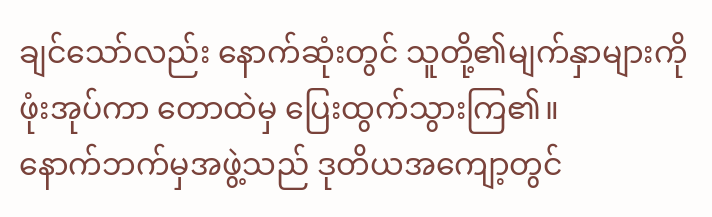ချင်သော်လည်း နောက်ဆုံးတွင် သူတို့၏မျက်နှာများကို ဖုံးအုပ်ကာ တောထဲမှ ပြေးထွက်သွားကြ၏။
နောက်ဘက်မှအဖွဲ့သည် ဒုတိယအကျော့တွင်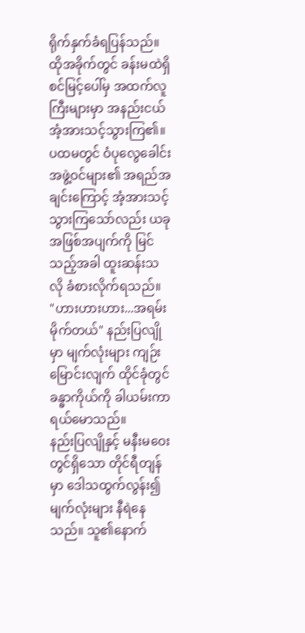ရိုက်နှက်ခံရပြန်သည်။
ထိုအခိုက်တွင် ခန်းမထဲရှိ စင်မြင့်ပေါ်မှ အထက်လူကြီးများမှာ အနည်းငယ် အံ့အားသင့်သွားကြ၏။
ပထမတွင် ဝံပုလွေခေါင်းအဖွဲ့ဝင်များ၏ အရည်အချင်းကြောင့် အံ့အားသင့်သွားကြသော်လည်း ယခုအဖြစ်အပျက်ကို မြင်သည့်အခါ ထူးဆန်းသလို ခံစားလိုက်ရသည်။
"ဟားဟားဟား...အရမ်းမိုက်တယ်" နည်းပြလျိုမှာ မျက်လုံးများ ကျဉ်းမြောင်းလျက် ထိုင်ခုံတွင် ခန္ဓာကိုယ်ကို ခါယမ်းကာ ရယ်မောသည်။
နည်းပြလျိုနှင့် မနီးမဝေးတွင်ရှိသော တိုင်ရီတျန်မှာ ဒေါသထွက်လွန်း၍ မျက်လုံးများ နီရဲနေသည်။ သူ၏နောက်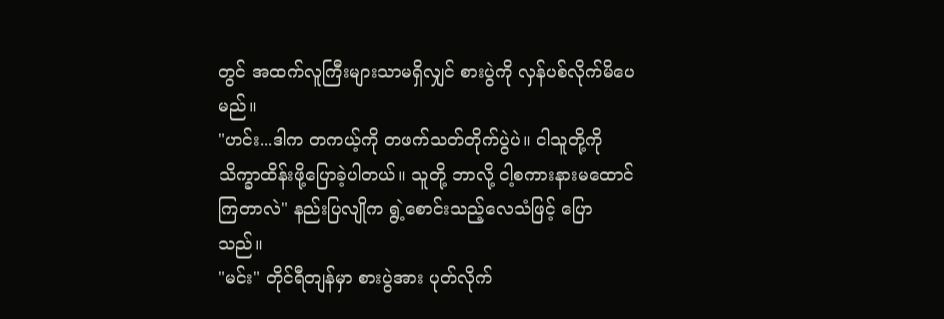တွင် အထက်လူကြီးများသာမရှိလျှင် စားပွဲကို လှန်ပစ်လိုက်မိပေမည်။
"ဟင်း...ဒါက တကယ့်ကို တဖက်သတ်တိုက်ပွဲပဲ။ ငါသူတို့ကို သိက္ခာထိန်းဖို့ပြောခဲ့ပါတယ်။ သူတို့ ဘာလို့ ငါ့စကားနားမထောင်ကြတာလဲ" နည်းပြလျိုက ရွဲ့စောင်းသည့်လေသံဖြင့် ပြောသည်။
"မင်း" တိုင်ရီတျန်မှာ စားပွဲအား ပုတ်လိုက်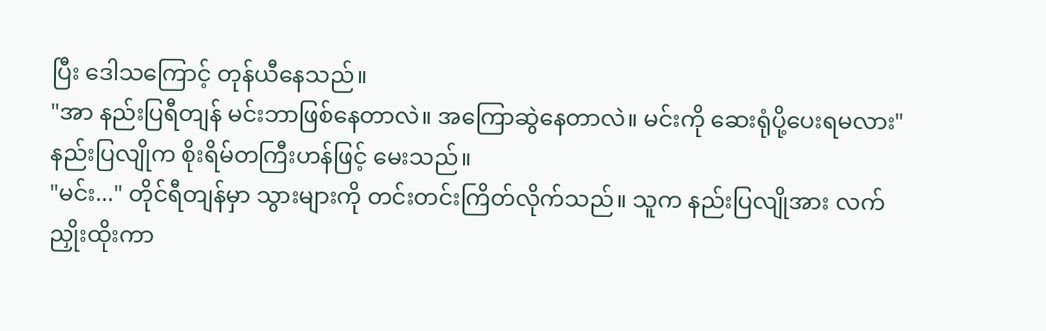ပြီး ဒေါသကြောင့် တုန်ယီနေသည်။
"အာ နည်းပြရီတျန် မင်းဘာဖြစ်နေတာလဲ။ အကြောဆွဲနေတာလဲ။ မင်းကို ဆေးရုံပို့ပေးရမလား" နည်းပြလျိုက စိုးရိမ်တကြီးဟန်ဖြင့် မေးသည်။
"မင်း..." တိုင်ရီတျန်မှာ သွားများကို တင်းတင်းကြိတ်လိုက်သည်။ သူက နည်းပြလျိုအား လက်ညှိုးထိုးကာ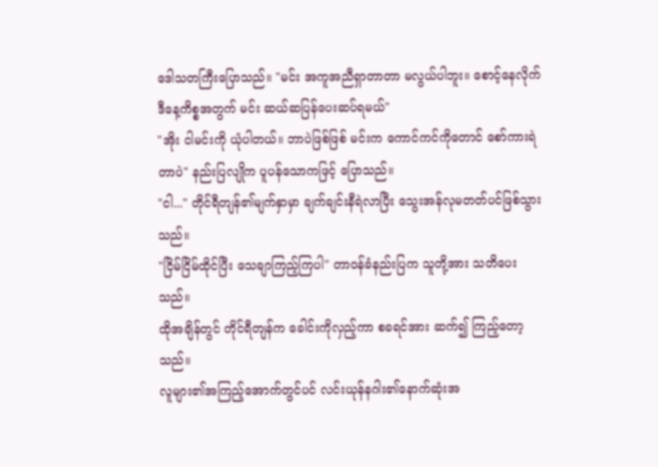ဒေါသတကြီးပြောသည်။ "မင်း အကူအညီရှာတာတာ မလွယ်ပါဘူး။ စောင့်နေလိုက် ဒီနေ့ကိစ္စအတွက် မင်း ဆယ်ဆပြန်ပေးဆပ်ရမယ်"
"အိုး ငါမင်းကို ယုံပါတယ်။ ဘာပဲဖြစ်ဖြစ် မင်းက ကောင်ကင်ကိုတောင် စော်ကားရဲတာပဲ" နည်းပြလျိုက ပူပန်သောကဖြင့် ပြောသည်။
"ငါ..." တိုင်ရီတျန်၏မျက်နှာမှာ ချက်ချင်းနီရဲလာပြီး သွေးအန်လုမတတ်ပင်ဖြစ်သွားသည်။
"ငြိမ်ငြိမ်ထိုင်ပြီး သေချာကြည့်ကြပါ" တာဝန်ခံနည်းပြက သူတို့အား သတိပေးသည်။
ထိုအချိန်တွင် တိုင်ရီတျန်က ခေါင်းကိုလှည့်ကာ စခရင်အား ဆက်၍ ကြည့်တော့သည်။
လူများ၏အကြည့်အောက်တွင်ပင် လင်းယုန်နဂါး၏နောက်ဆုံးအ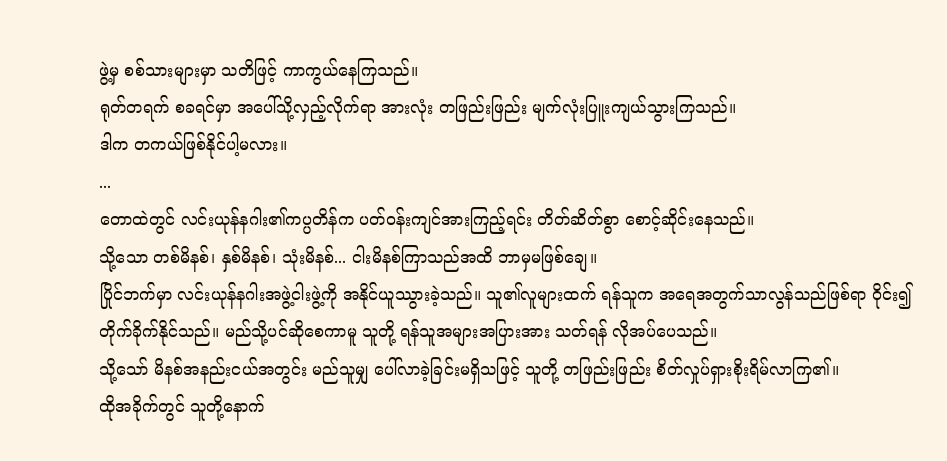ဖွဲ့မှ စစ်သားများမှာ သတိဖြင့် ကာကွယ်နေကြသည်။
ရုတ်တရက် စခရင်မှာ အပေါ်သို့လှည့်လိုက်ရာ အားလုံး တဖြည်းဖြည်း မျက်လုံးပြူးကျယ်သွားကြသည်။
ဒါက တကယ်ဖြစ်နိုင်ပါ့မလား။
...
တောထဲတွင် လင်းယုန်နဂါး၏ကပ္ပတိန်က ပတ်ဝန်းကျင်အားကြည့်ရင်း တိတ်ဆိတ်စွာ စောင့်ဆိုင်းနေသည်။
သို့သော တစ်မိနစ်၊ နှစ်မိနစ်၊ သုံးမိနစ်... ငါးမိနစ်ကြာသည်အထိ ဘာမှမဖြစ်ချေ။
ပြိုင်ဘက်မှာ လင်းယုန်နဂါးအဖွဲ့ငါးဖွဲ့ကို အနိုင်ယူဿွားခဲ့သည်။ သူ၏လူများထက် ရန်သူက အရေအတွက်သာလွန်သည်ဖြစ်ရာ ဝိုင်း၍ တိုက်ခိုက်နိုင်သည်။ မည်သို့ပင်ဆိုစေကာမူ သူတို့ ရန်သူအများအပြားအား သတ်ရန် လိုအပ်ပေသည်။
သို့သော် မိနစ်အနည်းငယ်အတွင်း မည်သူမျှ ပေါ်လာခဲ့ခြင်းမရှိသဖြင့် သူတို့ တဖြည်းဖြည်း စိတ်လှုပ်ရှားစိုးရိမ်လာကြ၏။
ထိုအခိုက်တွင် သူတို့နောက်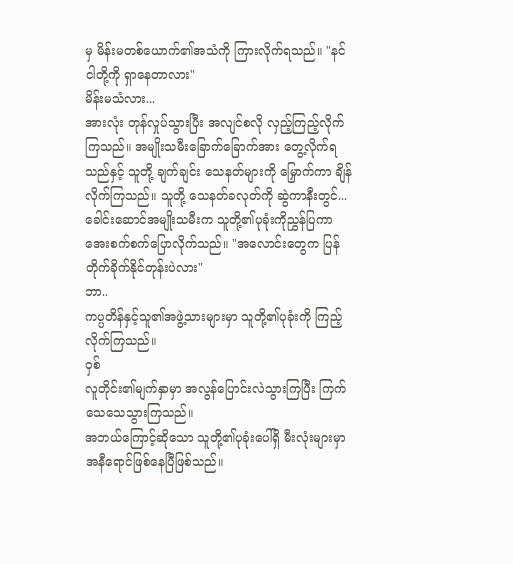မှ မိန်းမတစ်ယောက်၏အသံကို ကြားလိုက်ရသည်။ "နင် ငါတို့ကို ရှာနေတာလား"
မိန်းမသံလား...
အားလုံး တုန်လှုပ်သွားပြီး အလျင်စလို လှည့်ကြည့်လိုက်ကြသည်။ အမျိုးသမီးခြောက်ခြောက်အား တွေ့လိုက်ရသည်နှင့် သူတို့ ချက်ချင်း သေနတ်များကို မြှောက်ကာ ချိန်လိုက်ကြသည်။ သူတို့ သေနတ်ခလုတ်ကို ဆွဲကာနီးတွင်...
ခေါင်းဆောင်အမျိုးသမီးက သူတို့၏ပုခုံးကိုညွှန်ပြကာ အေးစက်စက်ပြောလိုက်သည်။ "အလောင်းတွေက ပြန်တိုက်ခိုက်နိုင်တုန်းပဲလား"
ဘာ..
ကပ္ပတိန်နှင့်သူ၏အဖွဲ့သားများမှာ သူတို့၏ပုခုံးကို ကြည့်လိုက်ကြသည်။
ဝှစ်
လူတိုင်း၏မျက်နှာမှာ အလွန်ပြောင်းလဲသွားကြပြီး ကြက်သေသေသွားကြသည်။
အဘယ်ကြောင့်ဆိုသော သူတို့၏ပုခုံးပေါ်ရှိ မီးလုံးများမှာ အနီရောင်ဖြစ်နေပြီဖြစ်သည်။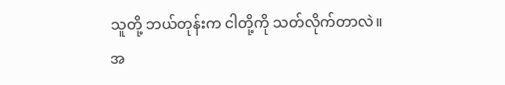သူတို့ ဘယ်တုန်းက ငါတို့ကို သတ်လိုက်တာလဲ။
အ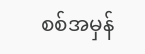စစ်အမှန်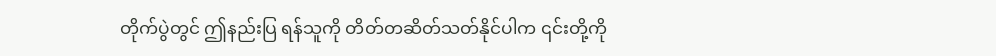တိုက်ပွဲတွင် ဤနည်းပြ ရန်သူကို တိတ်တဆိတ်သတ်နိုင်ပါက ၎င်းတို့ကို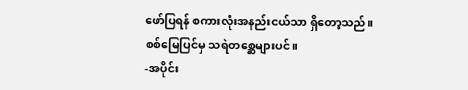ဖော်ပြရန် စကားလုံးအနည်းငယ်သာ ရှိတော့သည်။
စစ်မြေပြင်မှ သရဲတစ္ဆေများပင်။
-အပိုင်း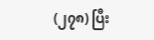(၂၇၈) ပြီး